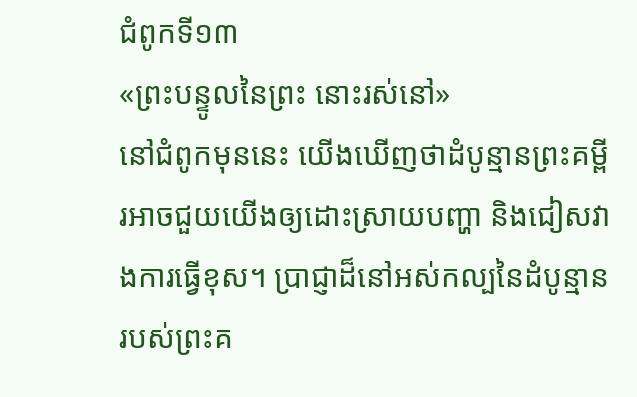ជំពូកទី១៣
«ព្រះបន្ទូលនៃព្រះ នោះរស់នៅ»
នៅជំពូកមុននេះ យើងឃើញថាដំបូន្មានព្រះគម្ពីរអាចជួយយើងឲ្យដោះស្រាយបញ្ហា និងជៀសវាងការធ្វើខុស។ ប្រាជ្ញាដ៏នៅអស់កល្បនៃដំបូន្មានរបស់ព្រះគ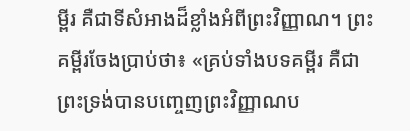ម្ពីរ គឺជាទីសំអាងដ៏ខ្លាំងអំពីព្រះវិញ្ញាណ។ ព្រះគម្ពីរចែងប្រាប់ថា៖ «គ្រប់ទាំងបទគម្ពីរ គឺជាព្រះទ្រង់បានបញ្ចេញព្រះវិញ្ញាណប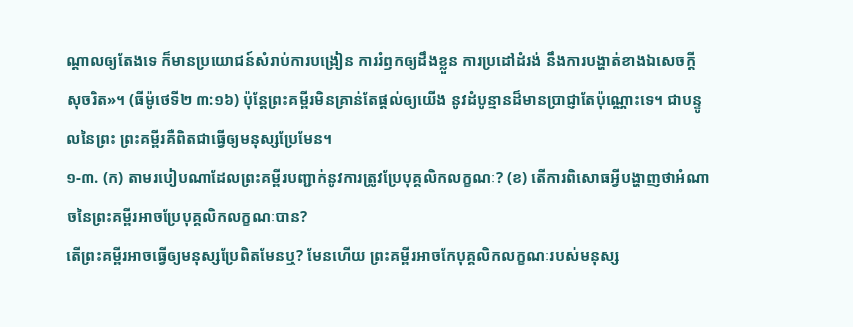ណ្ដាលឲ្យតែងទេ ក៏មានប្រយោជន៍សំរាប់ការបង្រៀន ការរំឭកឲ្យដឹងខ្លួន ការប្រដៅដំរង់ នឹងការបង្ហាត់ខាងឯសេចក្ដីសុចរិត»។ (ធីម៉ូថេទី២ ៣:១៦) ប៉ុន្តែព្រះគម្ពីរមិនគ្រាន់តែផ្ដល់ឲ្យយើង នូវដំបូន្មានដ៏មានប្រាជ្ញាតែប៉ុណ្ណោះទេ។ ជាបន្ទូលនៃព្រះ ព្រះគម្ពីរគឺពិតជាធ្វើឲ្យមនុស្សប្រែមែន។
១-៣. (ក) តាមរបៀបណាដែលព្រះគម្ពីរបញ្ជាក់នូវការត្រូវប្រែបុគ្គលិកលក្ខណៈ? (ខ) តើការពិសោធអ្វីបង្ហាញថាអំណាចនៃព្រះគម្ពីរអាចប្រែបុគ្គលិកលក្ខណៈបាន?
តើព្រះគម្ពីរអាចធ្វើឲ្យមនុស្សប្រែពិតមែនឬ? មែនហើយ ព្រះគម្ពីរអាចកែបុគ្គលិកលក្ខណៈរបស់មនុស្ស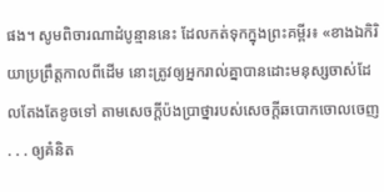ផង។ សូមពិចារណាដំបូន្មាននេះ ដែលកត់ទុកក្នុងព្រះគម្ពីរ៖ «ខាងឯកិរិយាប្រព្រឹត្តកាលពីដើម នោះត្រូវឲ្យអ្នករាល់គ្នាបានដោះមនុស្សចាស់ដែលតែងតែខូចទៅ តាមសេចក្ដីប៉ងប្រាថ្នារបស់សេចក្ដីឆបោកចោលចេញ . . . ឲ្យគំនិត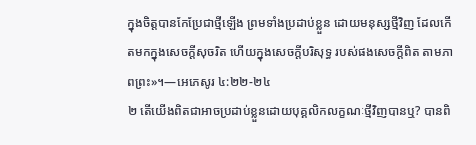ក្នុងចិត្តបានកែប្រែជាថ្មីឡើង ព្រមទាំងប្រដាប់ខ្លួន ដោយមនុស្សថ្មីវិញ ដែលកើតមកក្នុងសេចក្ដីសុចរិត ហើយក្នុងសេចក្ដីបរិសុទ្ធ របស់ផងសេចក្ដីពិត តាមភាពព្រះ»។—អេភេសូរ ៤:២២-២៤
២ តើយើងពិតជាអាចប្រដាប់ខ្លួនដោយបុគ្គលិកលក្ខណៈថ្មីវិញបានឬ? បានពិ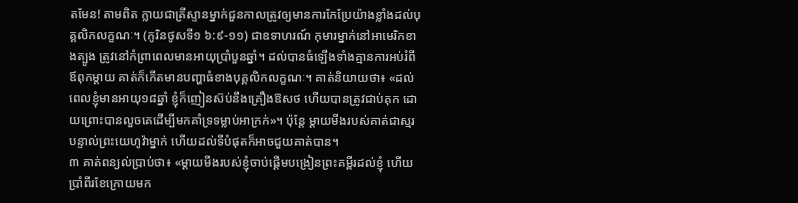តមែន! តាមពិត ក្លាយជាគ្រីស្ទានម្នាក់ជួនកាលត្រូវឲ្យមានការកែប្រែយ៉ាងខ្លាំងដល់បុគ្គលិកលក្ខណៈ។ (កូរិនថូសទី១ ៦:៩-១១) ជាឧទាហរណ៍ កុមារម្នាក់នៅអាមេរិកខាងត្បូង ត្រូវនៅកំព្រាពេលមានអាយុប្រាំបួនឆ្នាំ។ ដល់បានធំឡើងទាំងគ្មានការអប់រំពីឪពុកម្ដាយ គាត់ក៏កើតមានបញ្ហាធំខាងបុគ្គលិកលក្ខណៈ។ គាត់និយាយថា៖ «ដល់ពេលខ្ញុំមានអាយុ១៨ឆ្នាំ ខ្ញុំក៏ញៀនស៊ប់នឹងគ្រឿងឱសថ ហើយបានត្រូវជាប់គុក ដោយព្រោះបានលួចគេដើម្បីមកគាំទ្រទម្លាប់អាក្រក់»។ ប៉ុន្តែ ម្ដាយមីងរបស់គាត់ជាស្មរបន្ទាល់ព្រះយេហូវ៉ាម្នាក់ ហើយដល់ទីបំផុតក៏អាចជួយគាត់បាន។
៣ គាត់ពន្យល់ប្រាប់ថា៖ «ម្ដាយមីងរបស់ខ្ញុំចាប់ផ្ដើមបង្រៀនព្រះគម្ពីរដល់ខ្ញុំ ហើយប្រាំពីរខែក្រោយមក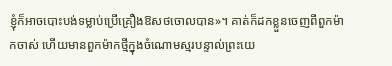ខ្ញុំក៏អាចបោះបង់ទម្លាប់ប្រើគ្រឿងឱសថចោលបាន»។ គាត់ក៏ដកខ្លួនចេញពីពួកម៉ាកចាស់ ហើយមានពួកម៉ាកថ្មីក្នុងចំណោមស្មរបន្ទាល់ព្រះយេ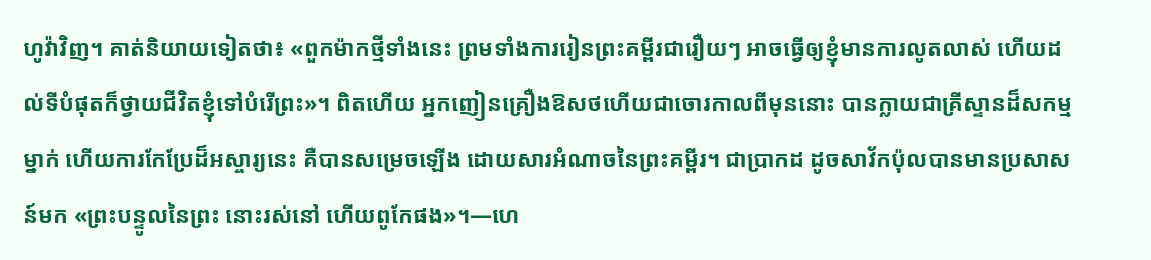ហូវ៉ាវិញ។ គាត់និយាយទៀតថា៖ «ពួកម៉ាកថ្មីទាំងនេះ ព្រមទាំងការរៀនព្រះគម្ពីរជារឿយៗ អាចធ្វើឲ្យខ្ញុំមានការលូតលាស់ ហើយដល់ទីបំផុតក៏ថ្វាយជីវិតខ្ញុំទៅបំរើព្រះ»។ ពិតហើយ អ្នកញៀនគ្រឿងឱសថហើយជាចោរកាលពីមុននោះ បានក្លាយជាគ្រីស្ទានដ៏សកម្មម្នាក់ ហើយការកែប្រែដ៏អស្ចារ្យនេះ គឺបានសម្រេចឡើង ដោយសារអំណាចនៃព្រះគម្ពីរ។ ជាប្រាកដ ដូចសាវ័កប៉ុលបានមានប្រសាសន៍មក «ព្រះបន្ទូលនៃព្រះ នោះរស់នៅ ហើយពូកែផង»។—ហេ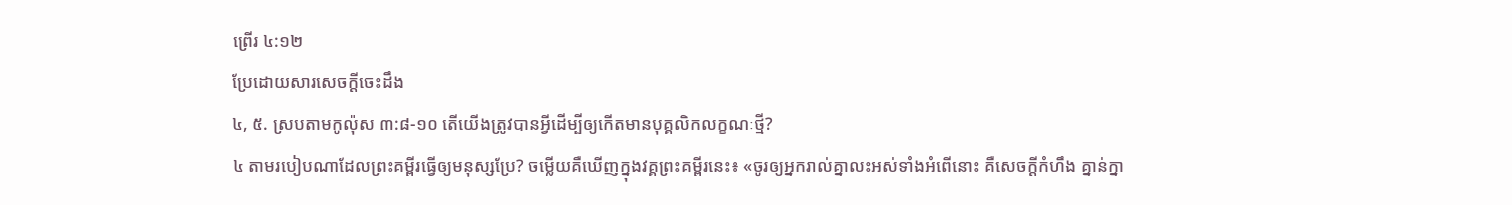ព្រើរ ៤:១២
ប្រែដោយសារសេចក្ដីចេះដឹង
៤, ៥. ស្របតាមកូល៉ុស ៣:៨-១០ តើយើងត្រូវបានអ្វីដើម្បីឲ្យកើតមានបុគ្គលិកលក្ខណៈថ្មី?
៤ តាមរបៀបណាដែលព្រះគម្ពីរធ្វើឲ្យមនុស្សប្រែ? ចម្លើយគឺឃើញក្នុងវគ្គព្រះគម្ពីរនេះ៖ «ចូរឲ្យអ្នករាល់គ្នាលះអស់ទាំងអំពើនោះ គឺសេចក្ដីកំហឹង គ្នាន់ក្នា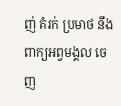ញ់ គំរក់ ប្រមាថ នឹងពាក្យអព្វមង្គល ចេញ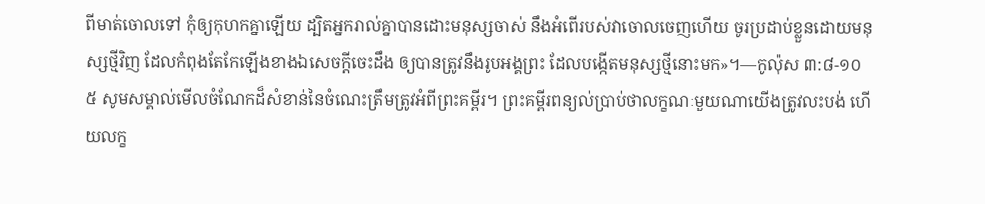ពីមាត់ចោលទៅ កុំឲ្យកុហកគ្នាឡើយ ដ្បិតអ្នករាល់គ្នាបានដោះមនុស្សចាស់ នឹងអំពើរបស់វាចោលចេញហើយ ចូរប្រដាប់ខ្លួនដោយមនុស្សថ្មីវិញ ដែលកំពុងតែកែឡើងខាងឯសេចក្ដីចេះដឹង ឲ្យបានត្រូវនឹងរូបអង្គព្រះ ដែលបង្កើតមនុស្សថ្មីនោះមក»។—កូល៉ុស ៣:៨-១០
៥ សូមសម្គាល់មើលចំណែកដ៏សំខាន់នៃចំណេះត្រឹមត្រូវអំពីព្រះគម្ពីរ។ ព្រះគម្ពីរពន្យល់ប្រាប់ថាលក្ខណៈមួយណាយើងត្រូវលះបង់ ហើយលក្ខ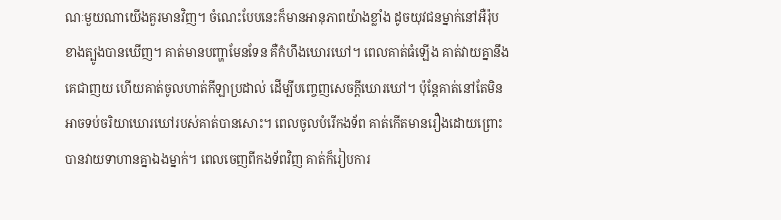ណៈមួយណាយើងគួរមានវិញ។ ចំណេះបែបនេះក៏មានអានុភាពយ៉ាងខ្លាំង ដូចយុវជនម្នាក់នៅអឺរ៉ុបខាងត្បូងបានឃើញ។ គាត់មានបញ្ហាមែនទែន គឺកំហឹងឃោរឃៅ។ ពេលគាត់ធំឡើង គាត់វាយគ្នានឹងគេជាញយ ហើយគាត់ចូលហាត់កីឡាប្រដាល់ ដើម្បីបញ្ចេញសេចក្ដីឃោរឃៅ។ ប៉ុន្តែគាត់នៅតែមិនអាចទប់ចរិយាឃោរឃៅរបស់គាត់បានសោះ។ ពេលចូលបំរើកងទ័ព គាត់កើតមានរឿងដោយព្រោះបានវាយទាហានគ្នាឯងម្នាក់។ ពេលចេញពីកងទ័ពវិញ គាត់ក៏រៀបការ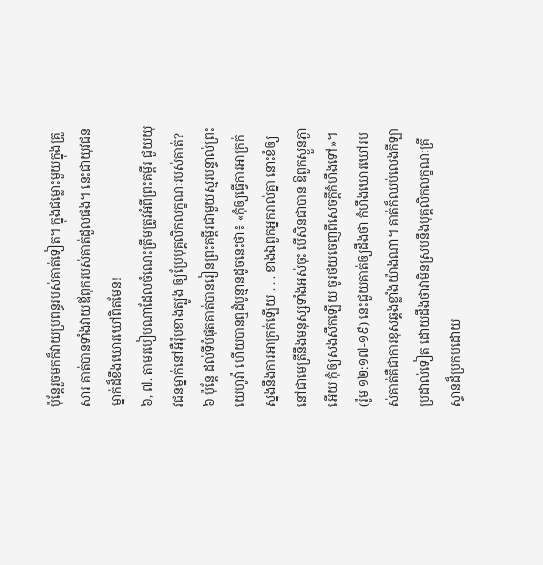ប៉ុន្តែរួចមកក៏វាយប្រពន្ធរបស់គាត់ទៀត។ ក្នុងជម្លោះមួយក្នុងគ្រួសារ គាត់បានទាំងវាយឪពុករបស់គាត់ដួលផង។ នេះជាយុវជនម្នាក់ដ៏ខឹងឃោរឃៅពិតមែន!
៦, ៧. តាមរបៀបណាដែលចំណេះត្រឹមត្រូវអំពីព្រះគម្ពីរ ជួយយុវជនម្នាក់នៅអឺរ៉ុបខាងត្បូង ឲ្យប្រែបុគ្គលិកលក្ខណៈរបស់គាត់?
៦ ប៉ុន្តែ ដល់ទីបំផុតគាត់បានរៀនព្រះគម្ពីរជាមួយស្មរបន្ទាល់ព្រះយេហូវ៉ា ហើយបានឮដំបូន្មានដូចនេះថា៖ «កុំឲ្យធ្វើការអាក្រក់ស្នងនឹងការអាក្រក់ឡើយ . . . ខាងឯពួកអ្នករាល់គ្នា នោះខំឲ្យនៅជាមេត្រីនឹងមនុស្សទាំងអស់ចុះ បើសិនជាបាន ឱពួកស្ងួនភ្ងាអើយ កុំឲ្យសងសឹកឡើយ ចូរថយចេញពីសេចក្ដីកំហឹងទៅ»។ (រ៉ូម ១២:១៧-១៩) នេះជួយគាត់ឲ្យដឹងថា កំហឹងឃោរឃៅរបស់គាត់គឺជាការខុសឆ្គងខ្លាំងយ៉ាងណា។ គាត់ក៏ឈប់លេងកីឡាប្រដាល់ទៀត ដោយដឹងថាវាមិនស្របនឹងបុគ្គលិកលក្ខណៈគ្រីស្ទានដ៏ប្រកបដោយ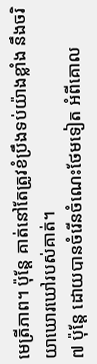មេត្រីភាព។ ប៉ុន្តែ គាត់នៅតែត្រូវខំប្រឹងទប់យ៉ាងខ្លាំង នឹងចរិយាឃោរឃៅរបស់គាត់។
៧ ប៉ុន្តែ ដោយបានចំរើនចំណេះថែមទៀត អំពីគោល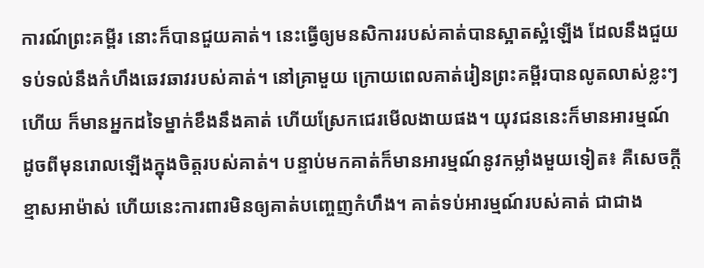ការណ៍ព្រះគម្ពីរ នោះក៏បានជួយគាត់។ នេះធ្វើឲ្យមនសិការរបស់គាត់បានស្អាតស្អំឡើង ដែលនឹងជួយទប់ទល់នឹងកំហឹងឆេវឆាវរបស់គាត់។ នៅគ្រាមួយ ក្រោយពេលគាត់រៀនព្រះគម្ពីរបានលូតលាស់ខ្លះៗហើយ ក៏មានអ្នកដទៃម្នាក់ខឹងនឹងគាត់ ហើយស្រែកជេរមើលងាយផង។ យុវជននេះក៏មានអារម្មណ៍ ដូចពីមុនរោលឡើងក្នុងចិត្តរបស់គាត់។ បន្ទាប់មកគាត់ក៏មានអារម្មណ៍នូវកម្លាំងមួយទៀត៖ គឺសេចក្ដីខ្មាសអាម៉ាស់ ហើយនេះការពារមិនឲ្យគាត់បញ្ចេញកំហឹង។ គាត់ទប់អារម្មណ៍របស់គាត់ ជាជាង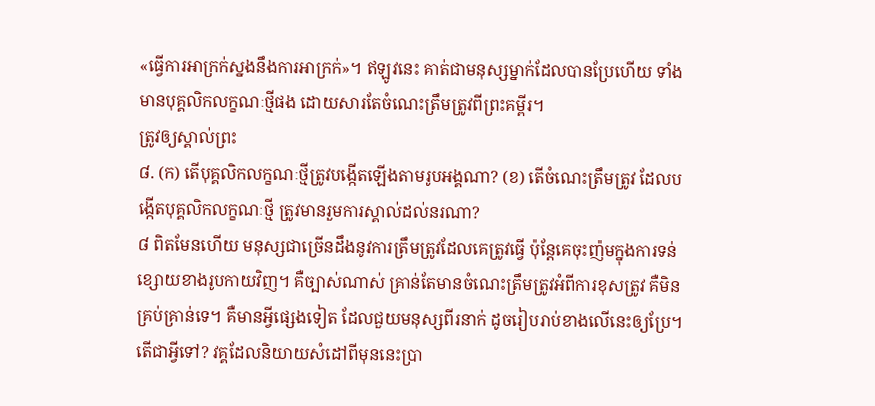«ធ្វើការអាក្រក់ស្នងនឹងការអាក្រក់»។ ឥឡូវនេះ គាត់ជាមនុស្សម្នាក់ដែលបានប្រែហើយ ទាំងមានបុគ្គលិកលក្ខណៈថ្មីផង ដោយសារតែចំណេះត្រឹមត្រូវពីព្រះគម្ពីរ។
ត្រូវឲ្យស្គាល់ព្រះ
៨. (ក) តើបុគ្គលិកលក្ខណៈថ្មីត្រូវបង្កើតឡើងតាមរូបអង្គណា? (ខ) តើចំណេះត្រឹមត្រូវ ដែលបង្កើតបុគ្គលិកលក្ខណៈថ្មី ត្រូវមានរួមការស្គាល់ដល់នរណា?
៨ ពិតមែនហើយ មនុស្សជាច្រើនដឹងនូវការត្រឹមត្រូវដែលគេត្រូវធ្វើ ប៉ុន្តែគេចុះញ៉មក្នុងការទន់ខ្សោយខាងរូបកាយវិញ។ គឺច្បាស់ណាស់ គ្រាន់តែមានចំណេះត្រឹមត្រូវអំពីការខុសត្រូវ គឺមិនគ្រប់គ្រាន់ទេ។ គឺមានអ្វីផ្សេងទៀត ដែលជួយមនុស្សពីរនាក់ ដូចរៀបរាប់ខាងលើនេះឲ្យប្រែ។ តើជាអ្វីទៅ? វគ្គដែលនិយាយសំដៅពីមុននេះប្រា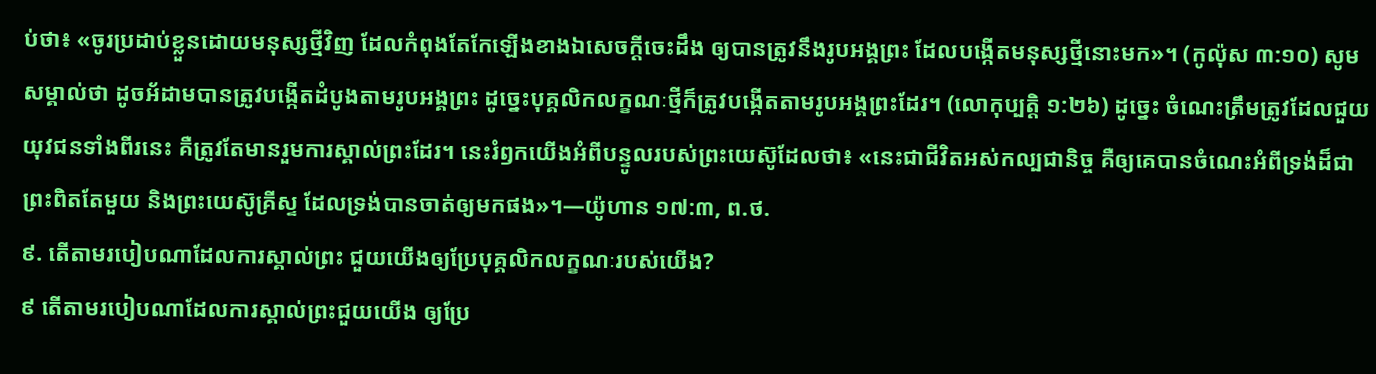ប់ថា៖ «ចូរប្រដាប់ខ្លួនដោយមនុស្សថ្មីវិញ ដែលកំពុងតែកែឡើងខាងឯសេចក្ដីចេះដឹង ឲ្យបានត្រូវនឹងរូបអង្គព្រះ ដែលបង្កើតមនុស្សថ្មីនោះមក»។ (កូល៉ុស ៣:១០) សូមសម្គាល់ថា ដូចអ័ដាមបានត្រូវបង្កើតដំបូងតាមរូបអង្គព្រះ ដូច្នេះបុគ្គលិកលក្ខណៈថ្មីក៏ត្រូវបង្កើតតាមរូបអង្គព្រះដែរ។ (លោកុប្បត្តិ ១:២៦) ដូច្នេះ ចំណេះត្រឹមត្រូវដែលជួយយុវជនទាំងពីរនេះ គឺត្រូវតែមានរួមការស្គាល់ព្រះដែរ។ នេះរំឭកយើងអំពីបន្ទូលរបស់ព្រះយេស៊ូដែលថា៖ «នេះជាជីវិតអស់កល្បជានិច្ច គឺឲ្យគេបានចំណេះអំពីទ្រង់ដ៏ជាព្រះពិតតែមួយ និងព្រះយេស៊ូគ្រីស្ទ ដែលទ្រង់បានចាត់ឲ្យមកផង»។—យ៉ូហាន ១៧:៣, ព.ថ.
៩. តើតាមរបៀបណាដែលការស្គាល់ព្រះ ជួយយើងឲ្យប្រែបុគ្គលិកលក្ខណៈរបស់យើង?
៩ តើតាមរបៀបណាដែលការស្គាល់ព្រះជួយយើង ឲ្យប្រែ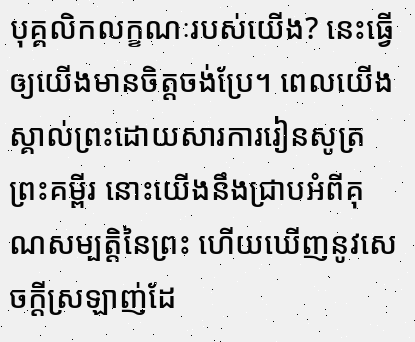បុគ្គលិកលក្ខណៈរបស់យើង? នេះធ្វើឲ្យយើងមានចិត្តចង់ប្រែ។ ពេលយើងស្គាល់ព្រះដោយសារការរៀនសូត្រព្រះគម្ពីរ នោះយើងនឹងជ្រាបអំពីគុណសម្បត្ដិនៃព្រះ ហើយឃើញនូវសេចក្ដីស្រឡាញ់ដែ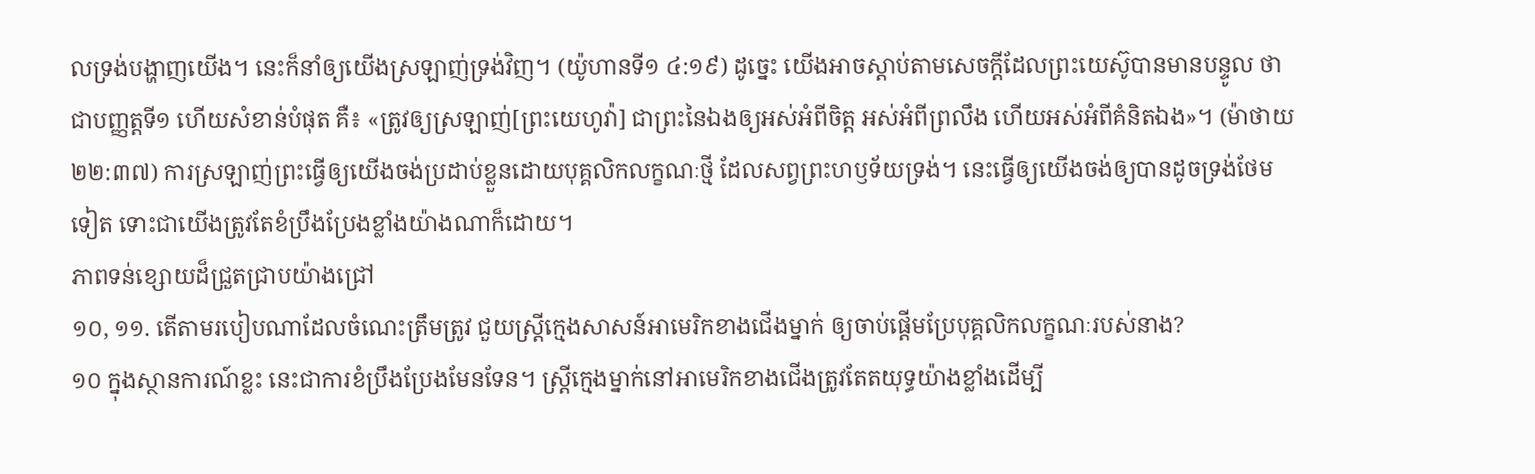លទ្រង់បង្ហាញយើង។ នេះក៏នាំឲ្យយើងស្រឡាញ់ទ្រង់វិញ។ (យ៉ូហានទី១ ៤:១៩) ដូច្នេះ យើងអាចស្ដាប់តាមសេចក្ដីដែលព្រះយេស៊ូបានមានបន្ទូល ថាជាបញ្ញត្តទី១ ហើយសំខាន់បំផុត គឺ៖ «ត្រូវឲ្យស្រឡាញ់[ព្រះយេហូវ៉ា] ជាព្រះនៃឯងឲ្យអស់អំពីចិត្ត អស់អំពីព្រលឹង ហើយអស់អំពីគំនិតឯង»។ (ម៉ាថាយ ២២:៣៧) ការស្រឡាញ់ព្រះធ្វើឲ្យយើងចង់ប្រដាប់ខ្លួនដោយបុគ្គលិកលក្ខណៈថ្មី ដែលសព្វព្រះហឫទ័យទ្រង់។ នេះធ្វើឲ្យយើងចង់ឲ្យបានដូចទ្រង់ថែមទៀត ទោះជាយើងត្រូវតែខំប្រឹងប្រែងខ្លាំងយ៉ាងណាក៏ដោយ។
ភាពទន់ខ្សោយដ៏ជ្រួតជ្រាបយ៉ាងជ្រៅ
១០, ១១. តើតាមរបៀបណាដែលចំណេះត្រឹមត្រូវ ជួយស្ត្រីក្មេងសាសន៍អាមេរិកខាងជើងម្នាក់ ឲ្យចាប់ផ្ដើមប្រែបុគ្គលិកលក្ខណៈរបស់នាង?
១០ ក្នុងស្ថានការណ៍ខ្លះ នេះជាការខំប្រឹងប្រែងមែនទែន។ ស្ត្រីក្មេងម្នាក់នៅអាមេរិកខាងជើងត្រូវតែតយុទ្ធយ៉ាងខ្លាំងដើម្បី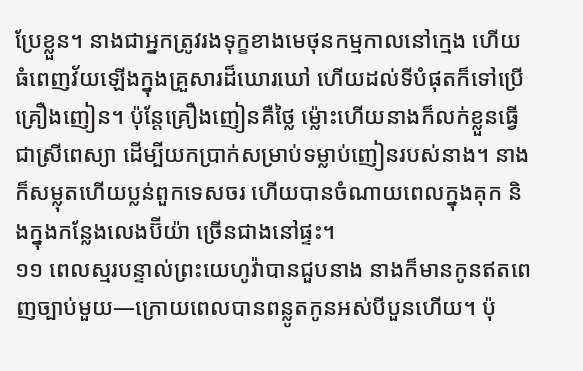ប្រែខ្លួន។ នាងជាអ្នកត្រូវរងទុក្ខខាងមេថុនកម្មកាលនៅក្មេង ហើយធំពេញវ័យឡើងក្នុងគ្រួសារដ៏ឃោរឃៅ ហើយដល់ទីបំផុតក៏ទៅប្រើគ្រឿងញៀន។ ប៉ុន្តែគ្រឿងញៀនគឺថ្លៃ ម្ល៉ោះហើយនាងក៏លក់ខ្លួនធ្វើជាស្រីពេស្យា ដើម្បីយកប្រាក់សម្រាប់ទម្លាប់ញៀនរបស់នាង។ នាងក៏សម្លុតហើយប្លន់ពួកទេសចរ ហើយបានចំណាយពេលក្នុងគុក និងក្នុងកន្លែងលេងប៊ីយ៉ា ច្រើនជាងនៅផ្ទះ។
១១ ពេលស្មរបន្ទាល់ព្រះយេហូវ៉ាបានជួបនាង នាងក៏មានកូនឥតពេញច្បាប់មួយ—ក្រោយពេលបានពន្លូតកូនអស់បីបួនហើយ។ ប៉ុ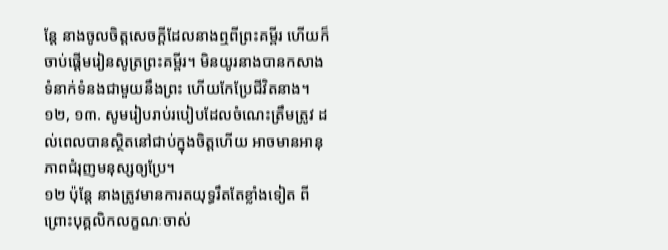ន្តែ នាងចូលចិត្តសេចក្ដីដែលនាងឮពីព្រះគម្ពីរ ហើយក៏ចាប់ផ្ដើមរៀនសូត្រព្រះគម្ពីរ។ មិនយូរនាងបានកសាងទំនាក់ទំនងជាមួយនឹងព្រះ ហើយកែប្រែជីវិតនាង។
១២, ១៣. សូមរៀបរាប់របៀបដែលចំណេះត្រឹមត្រូវ ដល់ពេលបានស្ថិតនៅជាប់ក្នុងចិត្តហើយ អាចមានអានុភាពជំរុញមនុស្សឲ្យប្រែ។
១២ ប៉ុន្តែ នាងត្រូវមានការតយុទ្ធរឹតតែខ្លាំងទៀត ពីព្រោះបុគ្គលិកលក្ខណៈចាស់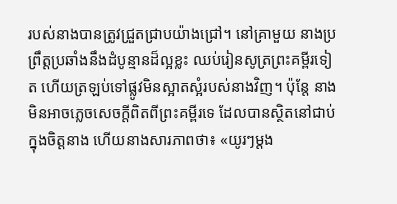របស់នាងបានត្រូវជ្រួតជ្រាបយ៉ាងជ្រៅ។ នៅគ្រាមួយ នាងប្រព្រឹត្តប្រឆាំងនឹងដំបូន្មានដ៏ល្អខ្លះ ឈប់រៀនសូត្រព្រះគម្ពីរទៀត ហើយត្រឡប់ទៅផ្លូវមិនស្អាតស្អំរបស់នាងវិញ។ ប៉ុន្តែ នាងមិនអាចភ្លេចសេចក្ដីពិតពីព្រះគម្ពីរទេ ដែលបានស្ថិតនៅជាប់ក្នុងចិត្តនាង ហើយនាងសារភាពថា៖ «យូរៗម្ដង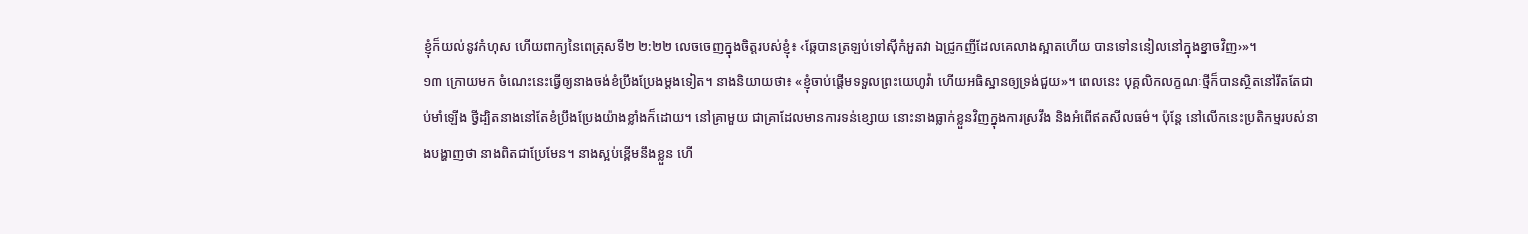ខ្ញុំក៏យល់នូវកំហុស ហើយពាក្យនៃពេត្រុសទី២ ២:២២ លេចចេញក្នុងចិត្តរបស់ខ្ញុំ៖ ‹ឆ្កែបានត្រឡប់ទៅស៊ីកំអួតវា ឯជ្រូកញីដែលគេលាងស្អាតហើយ បានទៅននៀលនៅក្នុងខ្នាចវិញ›»។
១៣ ក្រោយមក ចំណេះនេះធ្វើឲ្យនាងចង់ខំប្រឹងប្រែងម្ដងទៀត។ នាងនិយាយថា៖ «ខ្ញុំចាប់ផ្ដើមទទួលព្រះយេហូវ៉ា ហើយអធិស្ឋានឲ្យទ្រង់ជួយ»។ ពេលនេះ បុគ្គលិកលក្ខណៈថ្មីក៏បានស្ថិតនៅរឹតតែជាប់មាំឡើង ថ្វីដ្បិតនាងនៅតែខំប្រឹងប្រែងយ៉ាងខ្លាំងក៏ដោយ។ នៅគ្រាមួយ ជាគ្រាដែលមានការទន់ខ្សោយ នោះនាងធ្លាក់ខ្លួនវិញក្នុងការស្រវឹង និងអំពើឥតសីលធម៌។ ប៉ុន្តែ នៅលើកនេះប្រតិកម្មរបស់នាងបង្ហាញថា នាងពិតជាប្រែមែន។ នាងស្អប់ខ្ពើមនឹងខ្លួន ហើ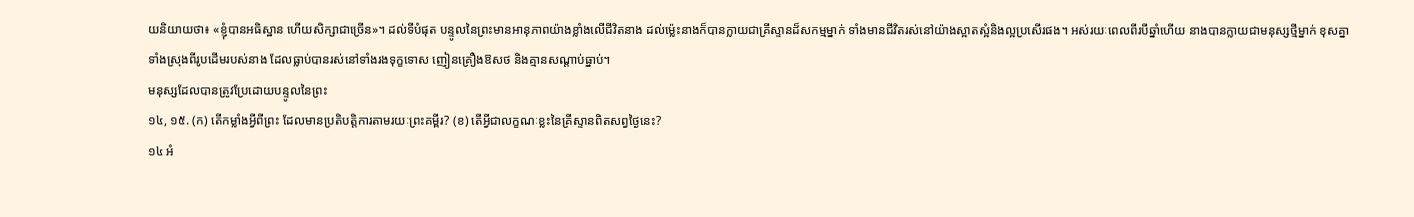យនិយាយថា៖ «ខ្ញុំបានអធិស្ឋាន ហើយសិក្សាជាច្រើន»។ ដល់ទីបំផុត បន្ទូលនៃព្រះមានអានុភាពយ៉ាងខ្លាំងលើជីវិតនាង ដល់ម្ល៉េះនាងក៏បានក្លាយជាគ្រីស្ទានដ៏សកម្មម្នាក់ ទាំងមានជីវិតរស់នៅយ៉ាងស្អាតស្អំនិងល្អប្រសើរផង។ អស់រយៈពេលពីរបីឆ្នាំហើយ នាងបានក្លាយជាមនុស្សថ្មីម្នាក់ ខុសគ្នាទាំងស្រុងពីរូបដើមរបស់នាង ដែលធ្លាប់បានរស់នៅទាំងរងទុក្ខទោស ញៀនគ្រឿងឱសថ និងគ្មានសណ្ដាប់ធ្នាប់។
មនុស្សដែលបានត្រូវប្រែដោយបន្ទូលនៃព្រះ
១៤, ១៥. (ក) តើកម្លាំងអ្វីពីព្រះ ដែលមានប្រតិបត្ដិការតាមរយៈព្រះគម្ពីរ? (ខ) តើអ្វីជាលក្ខណៈខ្លះនៃគ្រីស្ទានពិតសព្វថ្ងៃនេះ?
១៤ អំ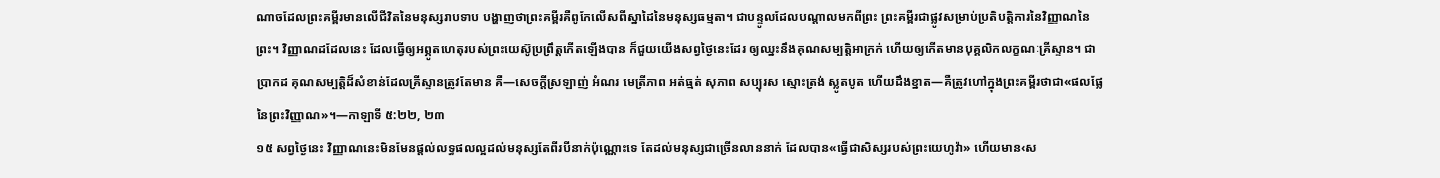ណាចដែលព្រះគម្ពីរមានលើជីវិតនៃមនុស្សរាបទាប បង្ហាញថាព្រះគម្ពីរគឺពូកែលើសពីស្នាដៃនៃមនុស្សធម្មតា។ ជាបន្ទូលដែលបណ្ដាលមកពីព្រះ ព្រះគម្ពីរជាផ្លូវសម្រាប់ប្រតិបត្ដិការនៃវិញ្ញាណនៃព្រះ។ វិញ្ញាណដដែលនេះ ដែលធ្វើឲ្យអព្ភូតហេតុរបស់ព្រះយេស៊ូប្រព្រឹត្តកើតឡើងបាន ក៏ជួយយើងសព្វថ្ងៃនេះដែរ ឲ្យឈ្នះនឹងគុណសម្បត្ដិអាក្រក់ ហើយឲ្យកើតមានបុគ្គលិកលក្ខណៈគ្រីស្ទាន។ ជាប្រាកដ គុណសម្បត្ដិដ៏សំខាន់ដែលគ្រីស្ទានត្រូវតែមាន គឺ—សេចក្ដីស្រឡាញ់ អំណរ មេត្រីភាព អត់ធ្មត់ សុភាព សប្បុរស ស្មោះត្រង់ ស្លូតបូត ហើយដឹងខ្នាត—គឺត្រូវហៅក្នុងព្រះគម្ពីរថាជា«ផលផ្លែនៃព្រះវិញ្ញាណ»។—កាឡាទី ៥:២២, ២៣
១៥ សព្វថ្ងៃនេះ វិញ្ញាណនេះមិនមែនផ្ដល់លទ្ធផលល្អដល់មនុស្សតែពីរបីនាក់ប៉ុណ្ណោះទេ តែដល់មនុស្សជាច្រើនលាននាក់ ដែលបាន«ធ្វើជាសិស្សរបស់ព្រះយេហូវ៉ា» ហើយមាន‹ស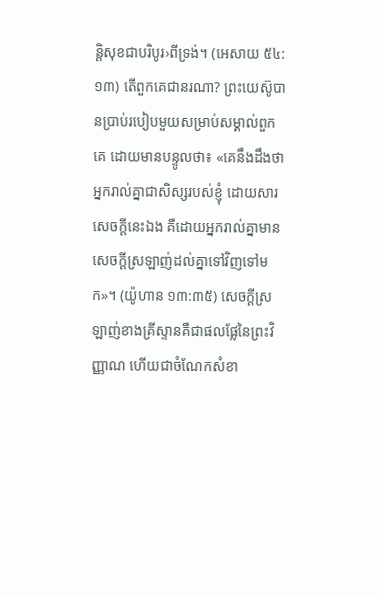ន្ដិសុខជាបរិបូរ›ពីទ្រង់។ (អេសាយ ៥៤:១៣) តើពួកគេជានរណា? ព្រះយេស៊ូបានប្រាប់របៀបមួយសម្រាប់សម្គាល់ពួកគេ ដោយមានបន្ទូលថា៖ «គេនឹងដឹងថា អ្នករាល់គ្នាជាសិស្សរបស់ខ្ញុំ ដោយសារសេចក្ដីនេះឯង គឺដោយអ្នករាល់គ្នាមានសេចក្ដីស្រឡាញ់ដល់គ្នាទៅវិញទៅមក»។ (យ៉ូហាន ១៣:៣៥) សេចក្ដីស្រឡាញ់ខាងគ្រីស្ទានគឺជាផលផ្លែនៃព្រះវិញ្ញាណ ហើយជាចំណែកសំខា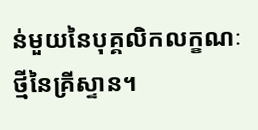ន់មួយនៃបុគ្គលិកលក្ខណៈថ្មីនៃគ្រីស្ទាន។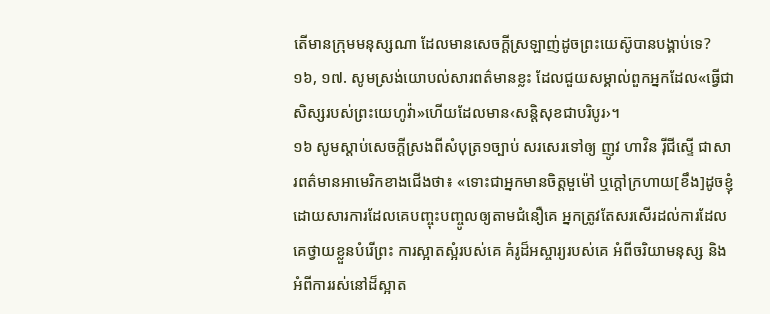តើមានក្រុមមនុស្សណា ដែលមានសេចក្ដីស្រឡាញ់ដូចព្រះយេស៊ូបានបង្គាប់ទេ?
១៦, ១៧. សូមស្រង់យោបល់សារពត៌មានខ្លះ ដែលជួយសម្គាល់ពួកអ្នកដែល«ធ្វើជាសិស្សរបស់ព្រះយេហូវ៉ា»ហើយដែលមាន‹សន្ដិសុខជាបរិបូរ›។
១៦ សូមស្ដាប់សេចក្ដីស្រងពីសំបុត្រ១ច្បាប់ សរសេរទៅឲ្យ ញូវ ហាវិន រ៉ីជីស្ទើ ជាសារពត៌មានអាមេរិកខាងជើងថា៖ «ទោះជាអ្នកមានចិត្តមួម៉ៅ ឬក្ដៅក្រហាយ[ខឹង]ដូចខ្ញុំ ដោយសារការដែលគេបញ្ចុះបញ្ចូលឲ្យតាមជំនឿគេ អ្នកត្រូវតែសរសើរដល់ការដែលគេថ្វាយខ្លួនបំរើព្រះ ការស្អាតស្អំរបស់គេ គំរូដ៏អស្ចារ្យរបស់គេ អំពីចរិយាមនុស្ស និងអំពីការរស់នៅដ៏ស្អាត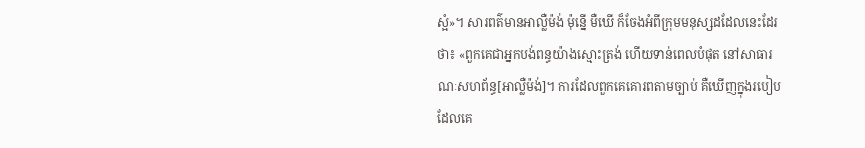ស្អំ»។ សារពត៌មានអាល្លឺម៉ង់ ម៉ុន្នើ មឺឃើ ក៏ចែងអំពីក្រុមមនុស្សដដែលនេះដែរថា៖ «ពួកគេជាអ្នកបង់ពន្ធយ៉ាងស្មោះត្រង់ ហើយទាន់ពេលបំផុត នៅសាធារណៈសហព័ន្ធ[អាល្លឺម៉ង់]។ ការដែលពួកគេគោរពតាមច្បាប់ គឺឃើញក្នុងរបៀបដែលគេ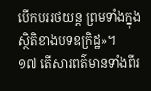បើកបររថយន្ត ព្រមទាំងក្នុងស្ថិតិខាងបទឧក្រិដ្ឋ»។
១៧ តើសារពត៌មានទាំងពីរ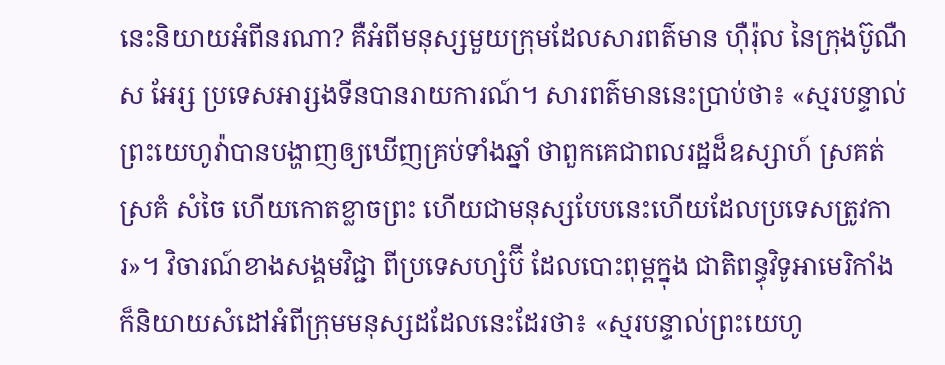នេះនិយាយអំពីនរណា? គឺអំពីមនុស្សមួយក្រុមដែលសារពត៌មាន ហ៊ឺរ៉ុល នៃក្រុងប៊ូណឺស អែរ្ស ប្រទេសអារ្សងទីនបានរាយការណ៍។ សារពត៌មាននេះប្រាប់ថា៖ «ស្មរបន្ទាល់ព្រះយេហូវ៉ាបានបង្ហាញឲ្យឃើញគ្រប់ទាំងឆ្នាំ ថាពួកគេជាពលរដ្ឋដ៏ឧស្សាហ៍ ស្រគត់ស្រគំ សំចៃ ហើយកោតខ្លាចព្រះ ហើយជាមនុស្សបែបនេះហើយដែលប្រទេសត្រូវការ»។ វិចារណ៍ខាងសង្គមវិជ្ជា ពីប្រទេសហ្សំប៊ី ដែលបោះពុម្ពក្នុង ជាតិពន្ធុវិទូអាមេរិកាំង ក៏និយាយសំដៅអំពីក្រុមមនុស្សដដែលនេះដែរថា៖ «ស្មរបន្ទាល់ព្រះយេហូ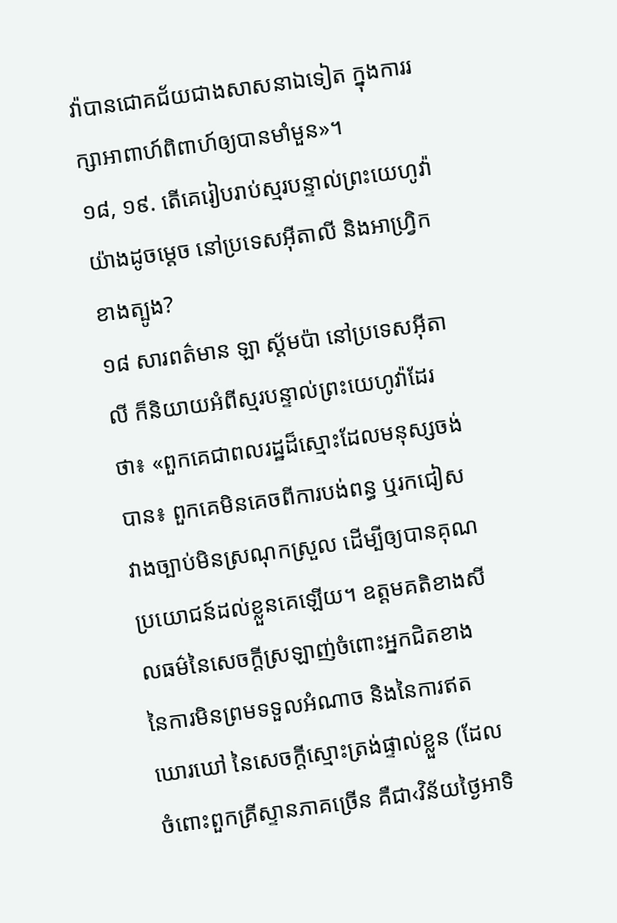វ៉ាបានជោគជ័យជាងសាសនាឯទៀត ក្នុងការរក្សាអាពាហ៍ពិពាហ៍ឲ្យបានមាំមួន»។
១៨, ១៩. តើគេរៀបរាប់ស្មរបន្ទាល់ព្រះយេហូវ៉ាយ៉ាងដូចម្ដេច នៅប្រទេសអ៊ីតាលី និងអាហ្វ្រិកខាងត្បូង?
១៨ សារពត៌មាន ឡា ស្ត័មប៉ា នៅប្រទេសអ៊ីតាលី ក៏និយាយអំពីស្មរបន្ទាល់ព្រះយេហូវ៉ាដែរថា៖ «ពួកគេជាពលរដ្ឋដ៏ស្មោះដែលមនុស្សចង់បាន៖ ពួកគេមិនគេចពីការបង់ពន្ធ ឬរកជៀសវាងច្បាប់មិនស្រណុកស្រួល ដើម្បីឲ្យបានគុណប្រយោជន៍ដល់ខ្លួនគេឡើយ។ ឧត្តមគតិខាងសីលធម៌នៃសេចក្ដីស្រឡាញ់ចំពោះអ្នកជិតខាង នៃការមិនព្រមទទួលអំណាច និងនៃការឥតឃោរឃៅ នៃសេចក្ដីស្មោះត្រង់ផ្ទាល់ខ្លួន (ដែលចំពោះពួកគ្រីស្ទានភាគច្រើន គឺជា‹វិន័យថ្ងៃអាទិ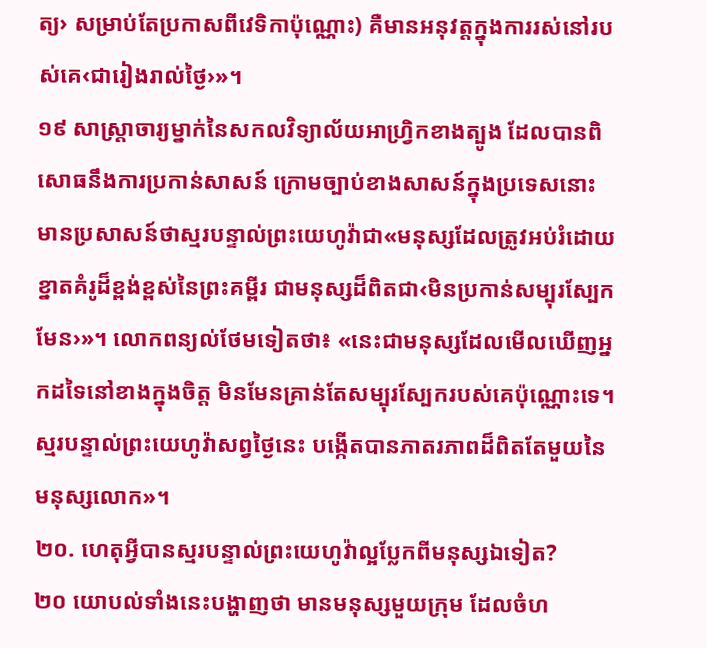ត្យ› សម្រាប់តែប្រកាសពីវេទិកាប៉ុណ្ណោះ) គឺមានអនុវត្តក្នុងការរស់នៅរបស់គេ‹ជារៀងរាល់ថ្ងៃ›»។
១៩ សាស្ដ្រាចារ្យម្នាក់នៃសកលវិទ្យាល័យអាហ្វ្រិកខាងត្បូង ដែលបានពិសោធនឹងការប្រកាន់សាសន៍ ក្រោមច្បាប់ខាងសាសន៍ក្នុងប្រទេសនោះ មានប្រសាសន៍ថាស្មរបន្ទាល់ព្រះយេហូវ៉ាជា«មនុស្សដែលត្រូវអប់រំដោយខ្នាតគំរូដ៏ខ្ពង់ខ្ពស់នៃព្រះគម្ពីរ ជាមនុស្សដ៏ពិតជា‹មិនប្រកាន់សម្បុរស្បែកមែន›»។ លោកពន្យល់ថែមទៀតថា៖ «នេះជាមនុស្សដែលមើលឃើញអ្នកដទៃនៅខាងក្នុងចិត្ត មិនមែនគ្រាន់តែសម្បុរស្បែករបស់គេប៉ុណ្ណោះទេ។ ស្មរបន្ទាល់ព្រះយេហូវ៉ាសព្វថ្ងៃនេះ បង្កើតបានភាតរភាពដ៏ពិតតែមួយនៃមនុស្សលោក»។
២០. ហេតុអ្វីបានស្មរបន្ទាល់ព្រះយេហូវ៉ាល្អប្លែកពីមនុស្សឯទៀត?
២០ យោបល់ទាំងនេះបង្ហាញថា មានមនុស្សមួយក្រុម ដែលចំហ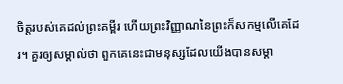ចិត្តរបស់គេដល់ព្រះគម្ពីរ ហើយព្រះវិញ្ញាណនៃព្រះក៏សកម្មលើគេដែរ។ គួរឲ្យសម្គាល់ថា ពួកគេនេះជាមនុស្សដែលយើងបានសម្គា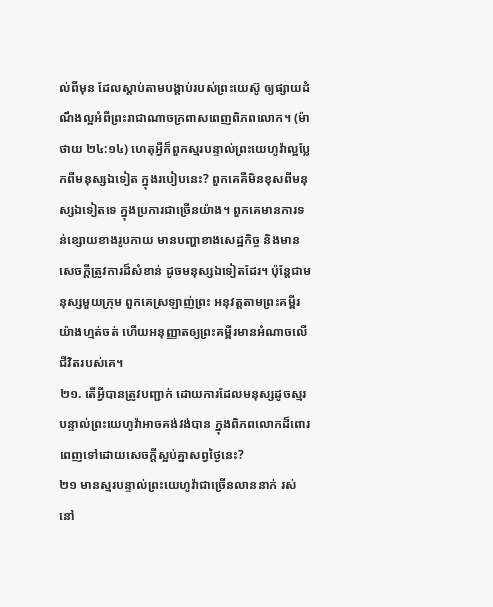ល់ពីមុន ដែលស្ដាប់តាមបង្គាប់របស់ព្រះយេស៊ូ ឲ្យផ្សាយដំណឹងល្អអំពីព្រះរាជាណាចក្រពាសពេញពិភពលោក។ (ម៉ាថាយ ២៤:១៤) ហេតុអ្វីក៏ពួកស្មរបន្ទាល់ព្រះយេហូវ៉ាល្អប្លែកពីមនុស្សឯទៀត ក្នុងរបៀបនេះ? ពួកគេគឺមិនខុសពីមនុស្សឯទៀតទេ ក្នុងប្រការជាច្រើនយ៉ាង។ ពួកគេមានការទន់ខ្សោយខាងរូបកាយ មានបញ្ហាខាងសេដ្ឋកិច្ច និងមានសេចក្ដីត្រូវការដ៏សំខាន់ ដូចមនុស្សឯទៀតដែរ។ ប៉ុន្តែជាមនុស្សមួយក្រុម ពួកគេស្រឡាញ់ព្រះ អនុវត្តតាមព្រះគម្ពីរយ៉ាងហ្មត់ចត់ ហើយអនុញ្ញាតឲ្យព្រះគម្ពីរមានអំណាចលើជីវិតរបស់គេ។
២១. តើអ្វីបានត្រូវបញ្ជាក់ ដោយការដែលមនុស្សដូចស្មរបន្ទាល់ព្រះយេហូវ៉ាអាចគង់វង់បាន ក្នុងពិភពលោកដ៏ពោរពេញទៅដោយសេចក្ដីស្អប់គ្នាសព្វថ្ងៃនេះ?
២១ មានស្មរបន្ទាល់ព្រះយេហូវ៉ាជាច្រើនលាននាក់ រស់នៅ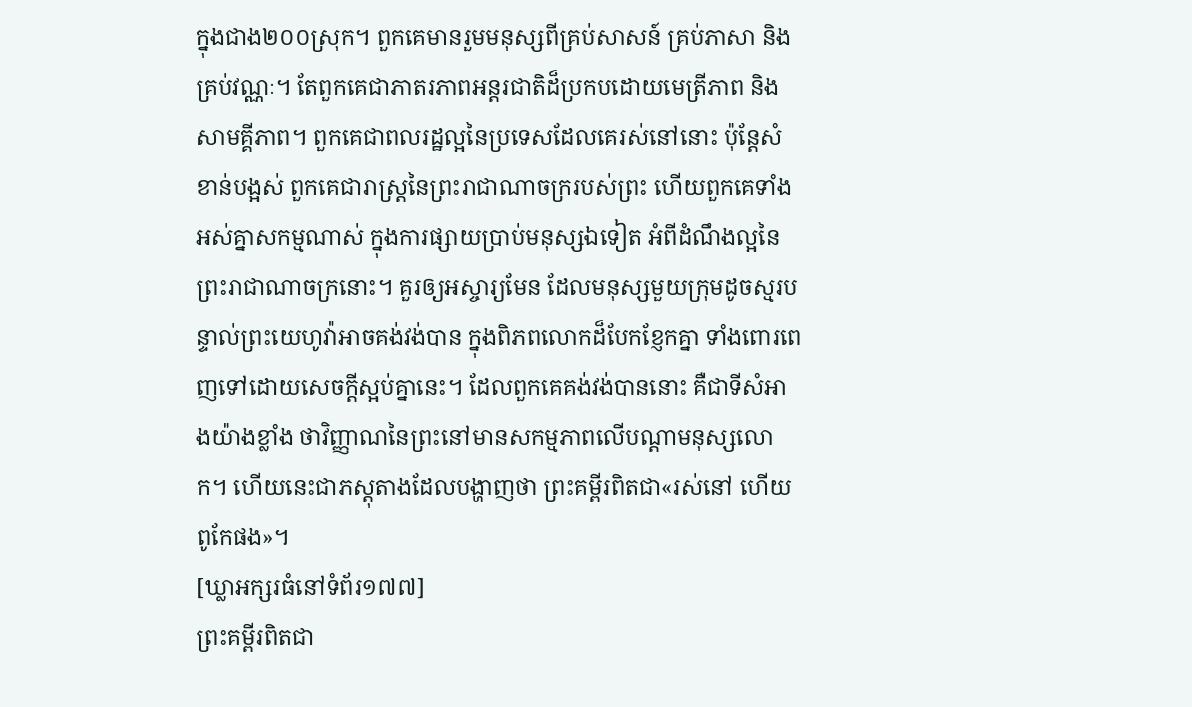ក្នុងជាង២០០ស្រុក។ ពួកគេមានរួមមនុស្សពីគ្រប់សាសន៍ គ្រប់ភាសា និងគ្រប់វណ្ណៈ។ តែពួកគេជាភាតរភាពអន្តរជាតិដ៏ប្រកបដោយមេត្រីភាព និងសាមគ្គីភាព។ ពួកគេជាពលរដ្ឋល្អនៃប្រទេសដែលគេរស់នៅនោះ ប៉ុន្តែសំខាន់បង្អស់ ពួកគេជារាស្ត្រនៃព្រះរាជាណាចក្ររបស់ព្រះ ហើយពួកគេទាំងអស់គ្នាសកម្មណាស់ ក្នុងការផ្សាយប្រាប់មនុស្សឯទៀត អំពីដំណឹងល្អនៃព្រះរាជាណាចក្រនោះ។ គួរឲ្យអស្ចារ្យមែន ដែលមនុស្សមួយក្រុមដូចស្មរបន្ទាល់ព្រះយេហូវ៉ាអាចគង់វង់បាន ក្នុងពិភពលោកដ៏បែកខ្ញែកគ្នា ទាំងពោរពេញទៅដោយសេចក្ដីស្អប់គ្នានេះ។ ដែលពួកគេគង់វង់បាននោះ គឺជាទីសំអាងយ៉ាងខ្លាំង ថាវិញ្ញាណនៃព្រះនៅមានសកម្មភាពលើបណ្ដាមនុស្សលោក។ ហើយនេះជាភស្តុតាងដែលបង្ហាញថា ព្រះគម្ពីរពិតជា«រស់នៅ ហើយពូកែផង»។
[ឃ្លាអក្សរធំនៅទំព័រ១៧៧]
ព្រះគម្ពីរពិតជា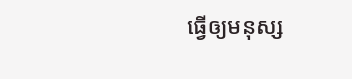ធ្វើឲ្យមនុស្ស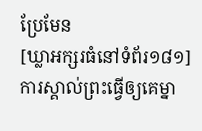ប្រែមែន
[ឃ្លាអក្សរធំនៅទំព័រ១៨១]
ការស្គាល់ព្រះធ្វើឲ្យគេម្នា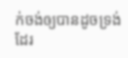ក់ចង់ឲ្យបានដូចទ្រង់ដែរ